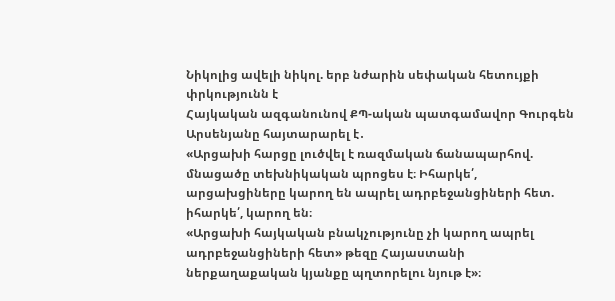Նիկոլից ավելի նիկոլ. երբ նժարին սեփական հետույքի փրկությունն է
Հայկական ազգանունով ՔՊ-ական պատգամավոր Գուրգեն Արսենյանը հայտարարել է․
«Արցախի հարցը լուծվել է ռազմական ճանապարհով. մնացածը տեխնիկական պրոցես է։ Իհարկե՛, արցախցիները կարող են ապրել ադրբեջանցիների հետ. իհարկե՛, կարող են։
«Արցախի հայկական բնակչությունը չի կարող ապրել ադրբեջանցիների հետ» թեզը Հայաստանի ներքաղաքական կյանքը պղտորելու նյութ է»։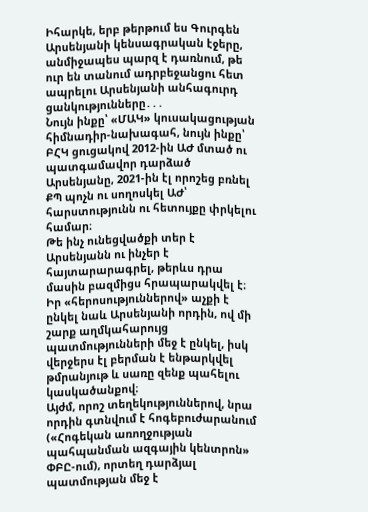Իհարկե, երբ թերթում ես Գուրգեն Արսենյանի կենսագրական էջերը, անմիջապես պարզ է դառնում, թե ուր են տանում ադրբեջանցու հետ ապրելու Արսենյանի անհագուրդ ցանկությունները․․․
Նույն ինքը՝ «ՄԱԿ» կուսակացության հիմնադիր-նախագահ, նույն ինքը՝ ԲՀԿ ցուցակով 2012-ին ԱԺ մտած ու պատգամավոր դարձած Արսենյանը, 2021-ին էլ որոշեց բռնել ՔՊ պոչն ու սողոսկել ԱԺ՝ հարստությունն ու հետույքը փրկելու համար։
Թե ինչ ունեցվածքի տեր է Արսենյանն ու ինչեր է հայտարարագրել, թերևս դրա մասին բազմիցս հրապարակվել է։
Իր «հերոսություններով» աչքի է ընկել նաև Արսենյանի որդին, ով մի շարք աղմկահարույց պատմությունների մեջ է ընկել, իսկ վերջերս էլ բերման է ենթարկվել թմրանյութ և սառը զենք պահելու կասկածանքով։
Այժմ, որոշ տեղեկություններով, նրա որդին գտնվում է հոգեբուժարանում («Հոգեկան առողջության պահպանման ազգային կենտրոն» ՓԲԸ-ում), որտեղ դարձյալ պատմության մեջ է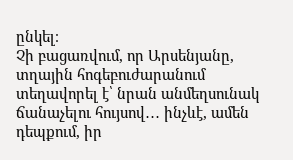ընկել։
Չի բացառվում, որ Արսենյանը, տղային հոգեբուժարանում տեղավորել է՝ նրան անմեղսունակ ճանաչելու հույսով․․․ ինչևէ, ամեն դեպքում, իր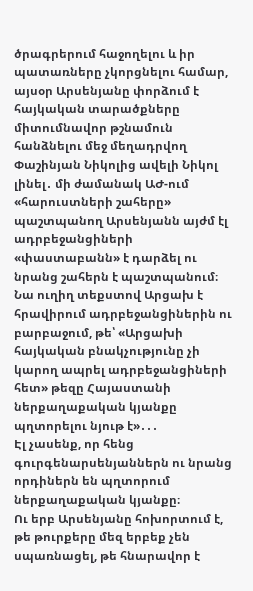ծրագրերում հաջողելու և իր պատառները չկորցնելու համար, այսօր Արսենյանը փորձում է հայկական տարածքները միտումնավոր թշնամուն հանձնելու մեջ մեղադրվող Փաշինյան Նիկոլից ավելի Նիկոլ լինել․ մի ժամանակ ԱԺ-ում «հարուստների շահերը» պաշտպանող Արսենյանն այժմ էլ ադրբեջանցիների «փաստաբանն» է դարձել ու նրանց շահերն է պաշտպանում։
Նա ուղիղ տեքստով Արցախ է հրավիրում ադրբեջանցիներին ու բարբաջում, թե՝ «Արցախի հայկական բնակչությունը չի կարող ապրել ադրբեջանցիների հետ» թեզը Հայաստանի ներքաղաքական կյանքը պղտորելու նյութ է»․․․
Էլ չասենք, որ հենց գուրգենարսենյաններն ու նրանց որդիներն են պղտորում ներքաղաքական կյանքը։
Ու երբ Արսենյանը հոխորտում է, թե թուրքերը մեզ երբեք չեն սպառնացել, թե հնարավոր է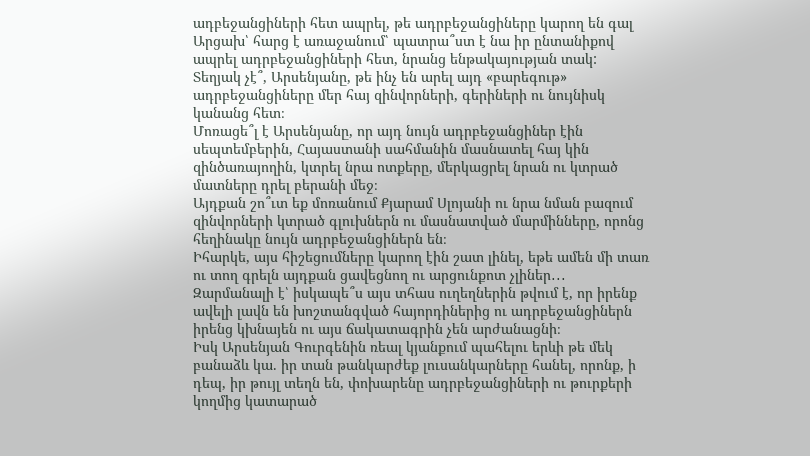ադբեջանցիների հետ ապրել, թե ադրբեջանցիները կարող են գալ Արցախ՝ հարց է առաջանում՝ պատրա՞ստ է նա իր ընտանիքով ապրել ադրբեջանցիների հետ, նրանց ենթակայության տակ:
Տեղյակ չէ՞, Արսենյանը, թե ինչ են արել այդ «բարեգութ» ադրբեջանցիները մեր հայ զինվորների, գերիների ու նույնիսկ կանանց հետ։
Մոռացե՞լ է Արսենյանը, որ այդ նույն ադրբեջանցիներ էին սեպտեմբերին, Հայաստանի սահմանին մասնատել հայ կին զինծառայողին, կտրել նրա ոտքերը, մերկացրել նրան ու կտրած մատները դրել բերանի մեջ։
Այդքան շո՞ւտ եք մոռանում Քյարամ Սլոյանի ու նրա նման բազում զինվորների կտրած գլուխներն ու մասնատված մարմինները, որոնց հեղինակը նույն ադրբեջանցիներն են։
Իհարկե, այս հիշեցումները կարող էին շատ լինել, եթե ամեն մի տառ ու տող գրելն այդքան ցավեցնող ու արցունքոտ չլիներ․․․
Զարմանալի է՝ իսկապե՞ս այս տհաս ուղեղներին թվում է, որ իրենք ավելի լավն են խոշտանգված հայորդիներից ու ադրբեջանցիներն իրենց կխնայեն ու այս ճակատագրին չեն արժանացնի։
Իսկ Արսենյան Գուրգենին ռեալ կյանքում պահելու երևի թե մեկ բանաձև կա. իր տան թանկարժեք լուսանկարները հանել, որոնք, ի դեպ, իր թույլ տեղն են, փոխարենը ադրբեջանցիների ու թուրքերի կողմից կատարած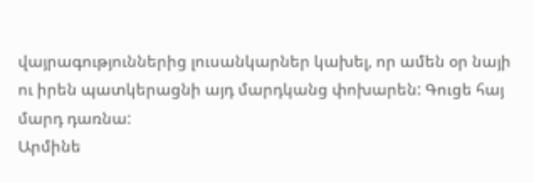վայրագություններից լուսանկարներ կախել, որ ամեն օր նայի ու իրեն պատկերացնի այդ մարդկանց փոխարեն: Գուցե հայ մարդ դառնա:
Արմինե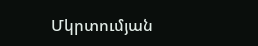Մկրտումյան